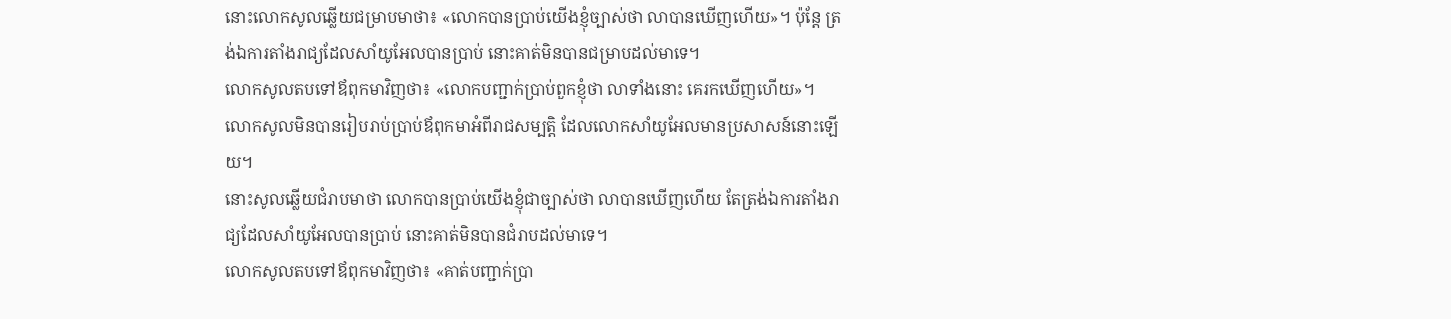នោះលោកសូលឆ្លើយជម្រាបមាថា៖ «លោកបានប្រាប់យើងខ្ញុំច្បាស់ថា លាបានឃើញហើយ»។ ប៉ុន្តែ ត្រង់ឯការតាំងរាជ្យដែលសាំយូអែលបានប្រាប់ នោះគាត់មិនបានជម្រាបដល់មាទេ។
លោកសូលតបទៅឪពុកមាវិញថា៖ «លោកបញ្ជាក់ប្រាប់ពួកខ្ញុំថា លាទាំងនោះ គេរកឃើញហើយ»។ លោកសូលមិនបានរៀបរាប់ប្រាប់ឪពុកមាអំពីរាជសម្បត្តិ ដែលលោកសាំយូអែលមានប្រសាសន៍នោះឡើយ។
នោះសូលឆ្លើយជំរាបមាថា លោកបានប្រាប់យើងខ្ញុំជាច្បាស់ថា លាបានឃើញហើយ តែត្រង់ឯការតាំងរាជ្យដែលសាំយូអែលបានប្រាប់ នោះគាត់មិនបានជំរាបដល់មាទេ។
លោកសូលតបទៅឪពុកមាវិញថា៖ «គាត់បញ្ជាក់ប្រា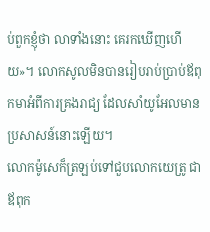ប់ពួកខ្ញុំថា លាទាំងនោះ គេរកឃើញហើយ»។ លោកសូលមិនបានរៀបរាប់ប្រាប់ឪពុកមាអំពីការគ្រងរាជ្យ ដែលសាំយូអែលមានប្រសាសន៍នោះឡើយ។
លោកម៉ូសេក៏ត្រឡប់ទៅជួបលោកយេត្រូ ជាឪពុក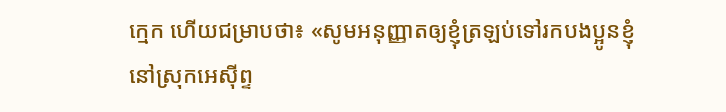ក្មេក ហើយជម្រាបថា៖ «សូមអនុញ្ញាតឲ្យខ្ញុំត្រឡប់ទៅរកបងប្អូនខ្ញុំនៅស្រុកអេស៊ីព្ទ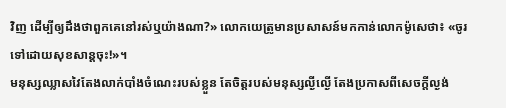វិញ ដើម្បីឲ្យដឹងថាពួកគេនៅរស់ឬយ៉ាងណា?» លោកយេត្រូមានប្រសាសន៍មកកាន់លោកម៉ូសេថា៖ «ចូរទៅដោយសុខសាន្តចុះ!»។
មនុស្សឈ្លាសវៃតែងលាក់បាំងចំណេះរបស់ខ្លួន តែចិត្តរបស់មនុស្សល្ងីល្ងើ តែងប្រកាសពីសេចក្ដីល្ងង់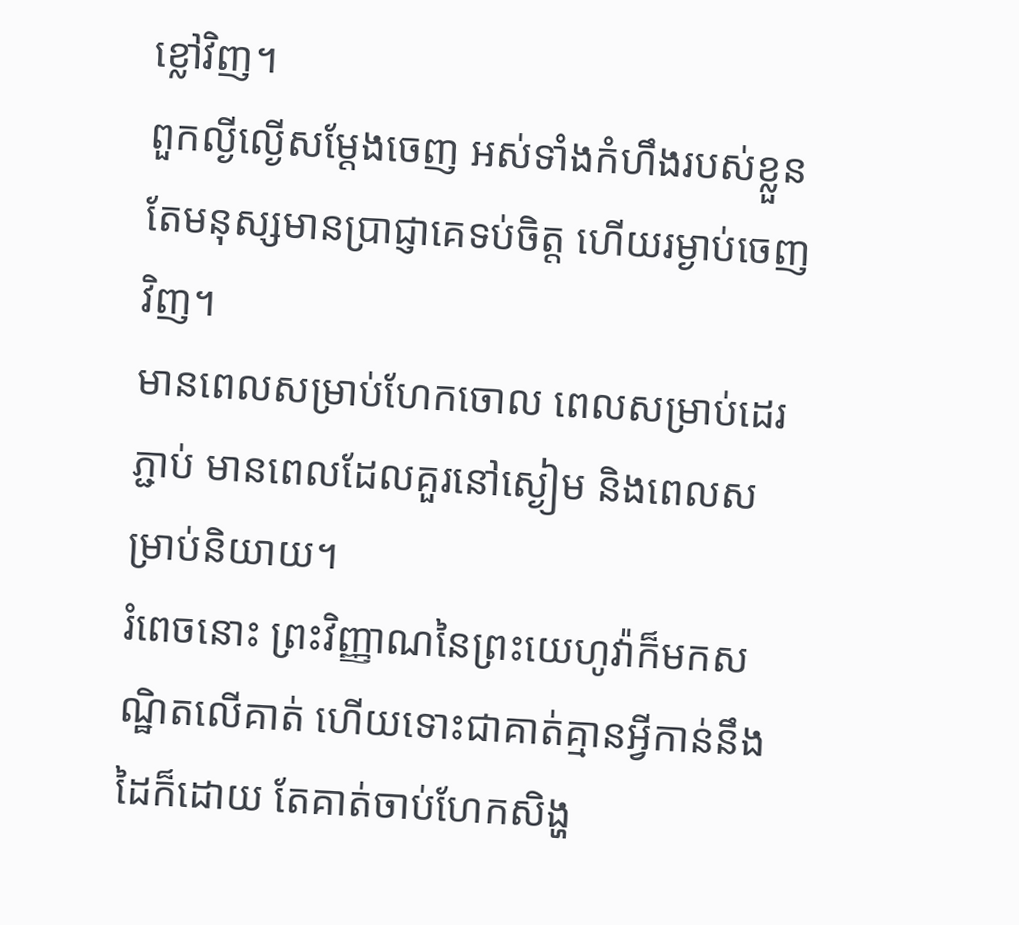ខ្លៅវិញ។
ពួកល្ងីល្ងើសម្ដែងចេញ អស់ទាំងកំហឹងរបស់ខ្លួន តែមនុស្សមានប្រាជ្ញាគេទប់ចិត្ត ហើយរម្ងាប់ចេញវិញ។
មានពេលសម្រាប់ហែកចោល ពេលសម្រាប់ដេរភ្ជាប់ មានពេលដែលគួរនៅស្ងៀម និងពេលសម្រាប់និយាយ។
រំពេចនោះ ព្រះវិញ្ញាណនៃព្រះយេហូវ៉ាក៏មកសណ្ឋិតលើគាត់ ហើយទោះជាគាត់គ្មានអ្វីកាន់នឹងដៃក៏ដោយ តែគាត់ចាប់ហែកសិង្ហ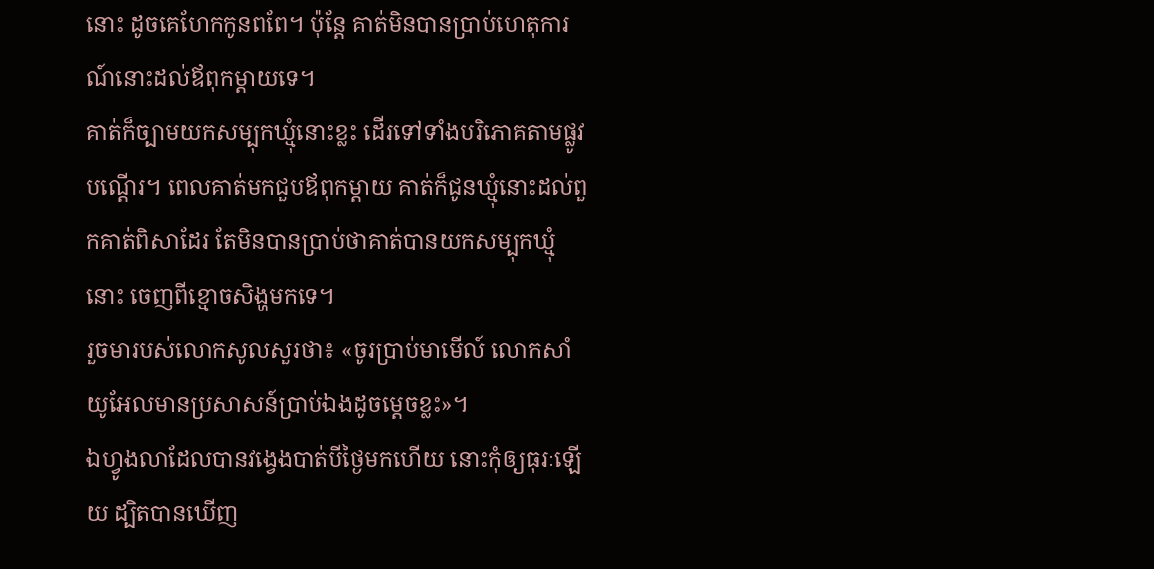នោះ ដូចគេហែកកូនពពែ។ ប៉ុន្ដែ គាត់មិនបានប្រាប់ហេតុការណ៍នោះដល់ឪពុកម្តាយទេ។
គាត់ក៏ច្បាមយកសម្បុកឃ្មុំនោះខ្លះ ដើរទៅទាំងបរិភោគតាមផ្លូវបណ្តើរ។ ពេលគាត់មកជួបឪពុកម្តាយ គាត់ក៏ជូនឃ្មុំនោះដល់ពួកគាត់ពិសាដែរ តែមិនបានប្រាប់ថាគាត់បានយកសម្បុកឃ្មុំនោះ ចេញពីខ្មោចសិង្ហមកទេ។
រួចមារបស់លោកសូលសួរថា៖ «ចូរប្រាប់មាមើល៍ លោកសាំយូអែលមានប្រសាសន៍ប្រាប់ឯងដូចម្តេចខ្លះ»។
ឯហ្វូងលាដែលបានវង្វេងបាត់បីថ្ងៃមកហើយ នោះកុំឲ្យធុរៈឡើយ ដ្បិតបានឃើញ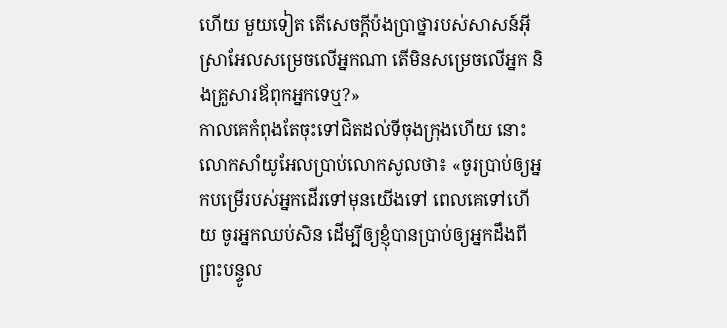ហើយ មួយទៀត តើសេចក្ដីប៉ងប្រាថ្នារបស់សាសន៍អ៊ីស្រាអែលសម្រេចលើអ្នកណា តើមិនសម្រេចលើអ្នក និងគ្រួសារឪពុកអ្នកទេឬ?»
កាលគេកំពុងតែចុះទៅជិតដល់ទីចុងក្រុងហើយ នោះលោកសាំយូអែលប្រាប់លោកសូលថា៖ «ចូរប្រាប់ឲ្យអ្នកបម្រើរបស់អ្នកដើរទៅមុនយើងទៅ ពេលគេទៅហើយ ចូរអ្នកឈប់សិន ដើម្បីឲ្យខ្ញុំបានប្រាប់ឲ្យអ្នកដឹងពីព្រះបន្ទូល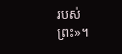របស់ព្រះ»។